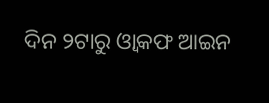ଦିନ ୨ଟାରୁ ଓ୍ୱାକଫ ଆଇନ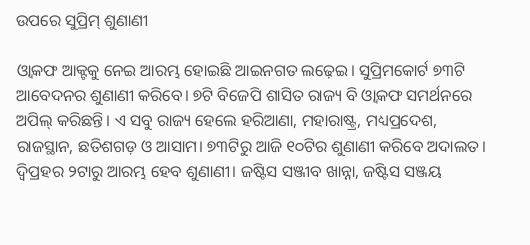ଉପରେ ସୁପ୍ରିମ୍ ଶୁଣାଣୀ

ଓ୍ୱାକଫ ଆକ୍ଟକୁ ନେଇ ଆରମ୍ଭ ହୋଇଛି ଆଇନଗତ ଲଢ଼େଇ। ସୁପ୍ରିମକୋର୍ଟ ୭୩ଟି ଆବେଦନର ଶୁଣାଣୀ କରିବେ। ୭ଟି ବିଜେପି ଶାସିତ ରାଜ୍ୟ ବି ଓ୍ୱାକଫ ସମର୍ଥନରେ ଅପିଲ୍ କରିଛନ୍ତି। ଏ ସବୁ ରାଜ୍ୟ ହେଲେ ହରିଆଣା, ମହାରାଷ୍ଟ୍ର, ମଧ୍ୟପ୍ରଦେଶ, ରାଜସ୍ଥାନ, ଛତିଶଗଡ଼ ଓ ଆସାମ। ୭୩ଟିରୁ ଆଜି ୧୦ଟିର ଶୁଣାଣୀ କରିବେ ଅଦାଲତ। ଦ୍ୱିପ୍ରହର ୨ଟାରୁ ଆରମ୍ଭ ହେବ ଶୁଣାଣୀ। ଜଷ୍ଟିସ ସଞ୍ଜୀବ ଖାନ୍ନା, ଜଷ୍ଟିସ ସଞ୍ଜୟ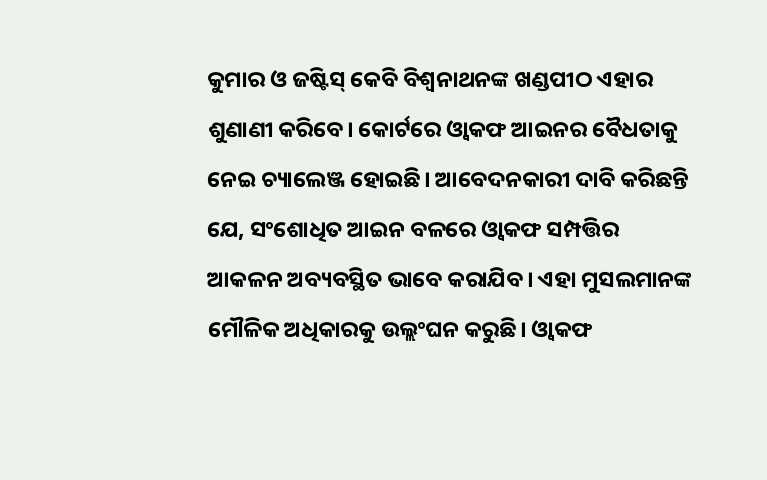କୁମାର ଓ ଜଷ୍ଟିସ୍ କେବି ବିଶ୍ୱନାଥନଙ୍କ ଖଣ୍ଡପୀଠ ଏହାର ଶୁଣାଣୀ କରିବେ। କୋର୍ଟରେ ଓ୍ୱାକଫ ଆଇନର ବୈଧତାକୁ ନେଇ ଚ୍ୟାଲେଞ୍ଜ ହୋଇଛି। ଆବେଦନକାରୀ ଦାବି କରିଛନ୍ତି ଯେ, ସଂଶୋଧିତ ଆଇନ ବଳରେ ଓ୍ୱାକଫ ସମ୍ପତ୍ତିର ଆକଳନ ଅବ୍ୟବସ୍ଥିତ ଭାବେ କରାଯିବ। ଏହା ମୁସଲମାନଙ୍କ ମୌଳିକ ଅଧିକାରକୁ ଉଲ୍ଲଂଘନ କରୁଛି। ଓ୍ୱାକଫ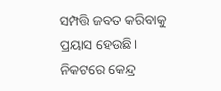ସମ୍ପତ୍ତି ଜବତ କରିବାକୁ ପ୍ରୟାସ ହେଉଛି। ନିକଟରେ କେନ୍ଦ୍ର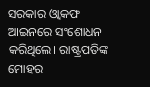ସରକାର ଓ୍ୱାକଫ ଆଇନରେ ସଂଶୋଧନ କରିଥିଲେ। ରାଷ୍ଟ୍ରପତିଙ୍କ ମୋହର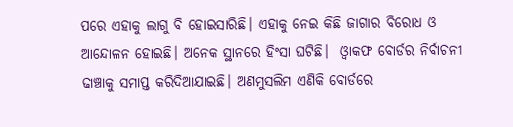ପରେ ଏହାକୁ ଲାଗୁ ବି ହୋଇସାରିଛି। ଏହାକୁ ନେଇ କିଛି ଜାଗାର ବିରୋଧ ଓ ଆନ୍ଦୋଳନ ହୋଇଛି। ଅନେକ ସ୍ଥାନରେ ହିଂସା ଘଟିଛି।  ଓ୍ୱାକଫ ବୋର୍ଡର ନିର୍ବାଚନୀ ଢାଞ୍ଚାକୁ ସମାପ୍ତ କରିଦିଆଯାଇଛି। ଅଣମୁସଲିମ ଏଣିକି ବୋର୍ଡରେ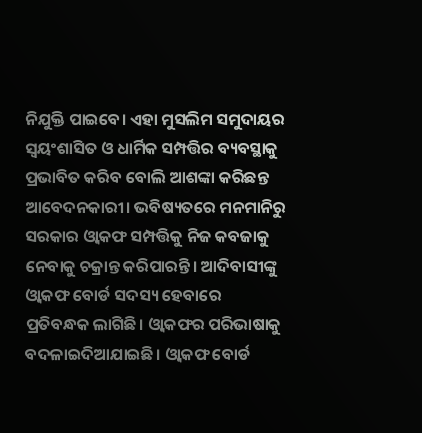ନିଯୁକ୍ତି ପାଇବେ। ଏହା ମୁସଲିମ ସମୁଦାୟର ସ୍ୱୟଂଶାସିତ ଓ ଧାର୍ମିକ ସମ୍ପତ୍ତିର ବ୍ୟବସ୍ଥାକୁ ପ୍ରଭାବିତ କରିବ ବୋଲି ଆଶଙ୍କା କରିଛନ୍ତ ଆବେଦନକାରୀ। ଭବିଷ୍ୟତରେ ମନମାନିରୁ ସରକାର ଓ୍ୱାକଫ ସମ୍ପତ୍ତିକୁ ନିଜ କବଜାକୁ ନେବାକୁ ଚକ୍ରାନ୍ତ କରିପାରନ୍ତି। ଆଦିବାସୀଙ୍କୁ ଓ୍ୱାକଫ ବୋର୍ଡ ସଦସ୍ୟ ହେବାରେ ପ୍ରତିବନ୍ଧକ ଲାଗିଛି। ଓ୍ୱାକଫର ପରିଭାଷାକୁ ବଦଳାଇଦିଆଯାଇଛି। ଓ୍ୱାକଫ ବୋର୍ଡ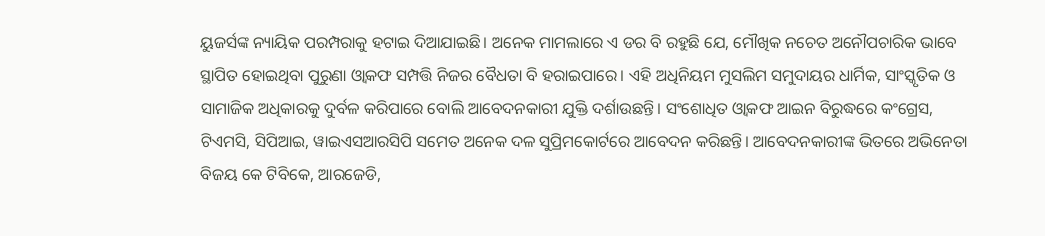ୟୁଜର୍ସଙ୍କ ନ୍ୟାୟିକ ପରମ୍ପରାକୁ ହଟାଇ ଦିଆଯାଇଛି। ଅନେକ ମାମଲାରେ ଏ ଡର ବି ରହୁଛି ଯେ, ମୌଖିକ ନଚେତ ଅନୌପଚାରିକ ଭାବେ ସ୍ଥାପିତ ହୋଇଥିବା ପୁରୁଣା ଓ୍ୱାକଫ ସମ୍ପତ୍ତି ନିଜର ବୈଧତା ବି ହରାଇପାରେ। ଏହି ଅଧିନିୟମ ମୁସଲିମ ସମୁଦାୟର ଧାର୍ମିକ, ସାଂସ୍କୃତିକ ଓ ସାମାଜିକ ଅଧିକାରକୁ ଦୁର୍ବଳ କରିପାରେ ବୋଲି ଆବେଦନକାରୀ ଯୁକ୍ତି ଦର୍ଶାଉଛନ୍ତି। ସଂଶୋଧିତ ଓ୍ୱାକଫ ଆଇନ ବିରୁଦ୍ଧରେ କଂଗ୍ରେସ, ଟିଏମସି, ସିପିଆଇ, ୱାଇଏସଆରସିପି ସମେତ ଅନେକ ଦଳ ସୁପ୍ରିମକୋର୍ଟରେ ଆବେଦନ କରିଛନ୍ତି। ଆବେଦନକାରୀଙ୍କ ଭିତରେ ଅଭିନେତା ବିଜୟ କେ ଟିବିକେ, ଆରଜେଡି,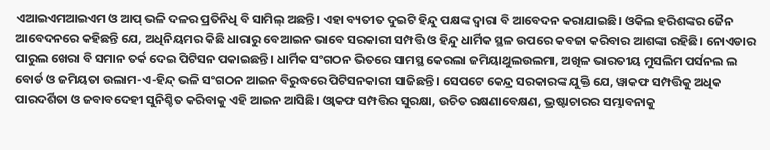ଏଆଇଏମଆଇଏମ ଓ ଆପ୍ ଭଳି ଦଳର ପ୍ରତିନିଧି ବି ସାମିଲ୍ ଅଛନ୍ତି। ଏହା ବ୍ୟତୀତ ଦୁଇଟି ହିନ୍ଦୁ ପକ୍ଷଙ୍କ ଦ୍ୱାରା ବି ଆବେଦନ କରାଯାଇଛି। ଓକିଲ ହରିଶଙ୍କର ଜୈନ ଆବେଦନରେ କହିଛନ୍ତି ଯେ, ଅଧିନିୟମର କିଛି ଧାରାରୁ ବେଆଇନ ଭାବେ ସରକାରୀ ସମ୍ପତ୍ତି ଓ ହିନ୍ଦୁ ଧାର୍ମିକ ସ୍ଥଳ ଉପରେ କବଜା କରିବାର ଆଶଙ୍କା ରହିଛି। ନୋଏଡାର ପାରୁଲ ଖେରା ବି ସମାନ ତର୍କ ଦେଇ ପିଟିସନ ପକାଇଛନ୍ତି। ଧାର୍ମିକ ସଂଗଠନ ଭିତରେ ସାମସ୍ଥ କେରଲା ଜମିୟାଥୁଲଉଲମା, ଅଖିଳ ଭାରତୀୟ ମୁସଲିମ ପର୍ସନଲ ଲ ବୋର୍ଡ ଓ ଜମିୟତା ଉଲାମ-ଏ-ହିନ୍ଦ୍ ଭଳି ସଂଗଠନ ଆଇନ ବିରୁଦ୍ଧରେ ପିଟିସନକାରୀ ସାଜିଛନ୍ତି। ସେପଟେ କେନ୍ଦ୍ର ସରକାରଙ୍କ ଯୁକ୍ତି ଯେ, ୱାକଫ ସମ୍ପତ୍ତିକୁ ଅଧିକ ପାରଦର୍ଶିତା ଓ ଜବାବଦେହୀ ସୁନିଶ୍ଚିତ କରିବାକୁ ଏହି ଆଇନ ଆସିଛି। ଓ୍ୱାକଫ ସମ୍ପତ୍ତିର ସୁରକ୍ଷା, ଉଚିତ ରକ୍ଷଣାବେକ୍ଷଣ, ଭ୍ରଷ୍ଟାଚାରର ସମ୍ଭାବନାକୁ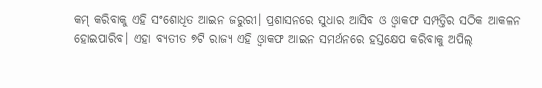କମ୍ କରିବାକୁ ଏହି ସଂଶୋଧିତ ଆଇନ ଜରୁରୀ। ପ୍ରଶାସନରେ ସୁଧାର ଆସିବ ଓ ଓ୍ୱାକଫ ସମ୍ପତ୍ତିର ସଠିକ ଆକଳନ ହୋଇପାରିବ। ଏହା ବ୍ୟତୀତ ୭ଟି ରାଜ୍ୟ ଏହି ଓ୍ୱାକଫ ଆଇନ ସମର୍ଥନରେ ହସ୍ତକ୍ଷେପ କରିବାକୁ ଅପିଲ୍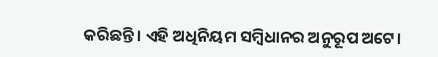କରିଛନ୍ତି। ଏହି ଅଧିନିୟମ ସମ୍ୱିଧାନର ଅନୁରୂପ ଅଟେ।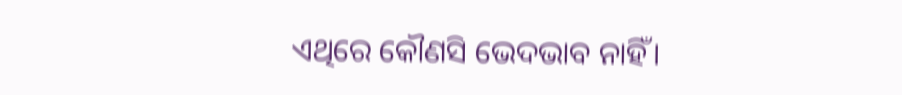ଏଥିରେ କୌଣସି ଭେଦଭାବ ନାହିଁ।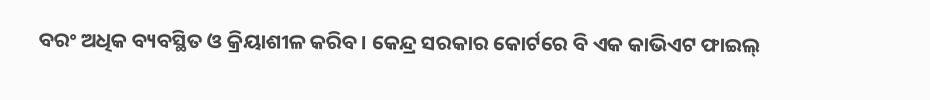ବରଂ ଅଧିକ ବ୍ୟବସ୍ଥିତ ଓ କ୍ରିୟାଶୀଳ କରିବ। କେନ୍ଦ୍ର ସରକାର କୋର୍ଟରେ ବି ଏକ କାଭିଏଟ ଫାଇଲ୍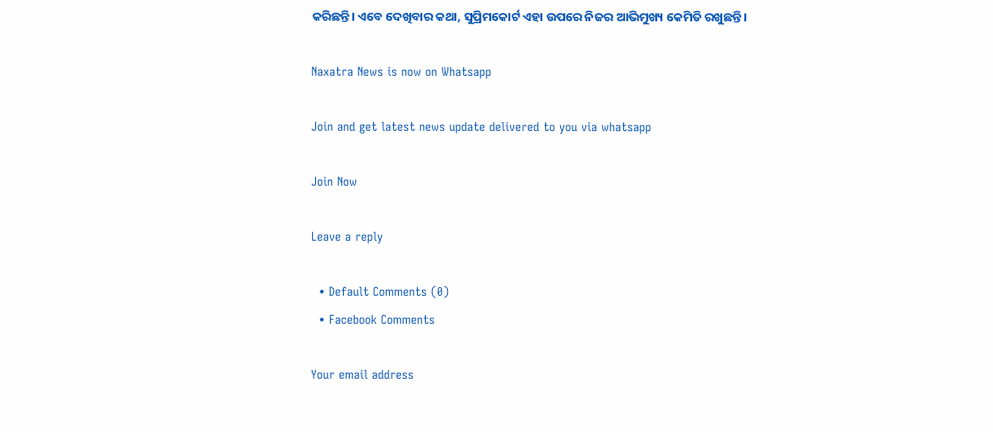କରିଛନ୍ତି। ଏବେ ଦେଖିବାର କଥା, ସୁପ୍ରିମକୋର୍ଟ ଏହା ଉପରେ ନିଜର ଆଭିମୁଖ୍ୟ କେମିତି ରଖୁଛନ୍ତି।

Naxatra News is now on Whatsapp

Join and get latest news update delivered to you via whatsapp

Join Now

Leave a reply

  • Default Comments (0)
  • Facebook Comments

Your email address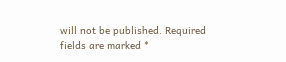will not be published. Required fields are marked *